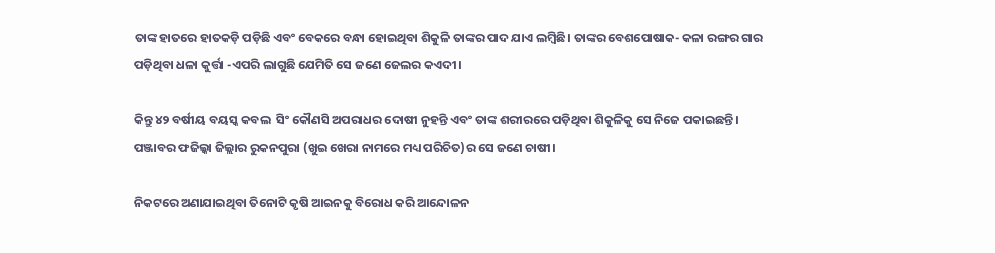ତାଙ୍କ ହାତରେ ହାତକଡ଼ି ପଡ଼ିଛି ଏବଂ ବେକରେ ବନ୍ଧା ହୋଇଥିବା ଶିକୁଳି ତାଙ୍କର ପାଦ ଯାଏ ଲମ୍ବିଛି। ତାଙ୍କର ବେଶପୋଷାକ- କଳା ରଙ୍ଗର ଗାର ପଡ଼ିଥିବା ଧଳା କୁର୍ତ୍ତା -ଏପରି ଲାଗୁଛି ଯେମିତି ସେ ଜଣେ ଜେଲର କଏଦୀ।

କିନ୍ତୁ ୪୨ ବର୍ଷୀୟ ବୟସ୍କ କବଲ  ସିଂ କୌଣସି ଅପରାଧର ଦୋଷୀ ନୁହନ୍ତି ଏବଂ ତାଙ୍କ ଶରୀରରେ ପଡ଼ିଥିବା ଶିକୁଳିକୁ ସେ ନିଜେ ପକାଇଛନ୍ତି। ପଞ୍ଜାବର ଫଜିଲ୍କା ଜିଲ୍ଲାର ରୁକନପୁରା (ଖୁଇ ଖେରା ନାମରେ ମଧ୍ୟ ପରିଚିତ)ର ସେ ଜଣେ ଚାଷୀ।

ନିକଟରେ ଅଣାଯାଇଥିବା ତିନୋଟି କୃଷି ଆଇନକୁ ବିରୋଧ କରି ଆନ୍ଦୋଳନ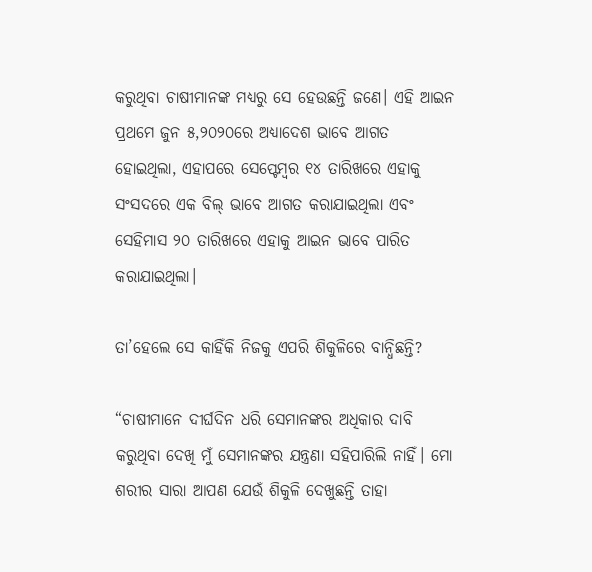କରୁଥିବା ଚାଷୀମାନଙ୍କ ମଧ୍ୟରୁ ସେ ହେଉଛନ୍ତି ଜଣେ। ଏହି ଆଇନ ପ୍ରଥମେ ଜୁନ ୫,୨୦୨୦ରେ ଅଧ୍ୟାଦେଶ ଭାବେ ଆଗତ ହୋଇଥିଲା, ଏହାପରେ ସେପ୍ଟେମ୍ବର ୧୪ ତାରିଖରେ ଏହାକୁ ସଂସଦରେ ଏକ ବିଲ୍‌ ଭାବେ ଆଗତ କରାଯାଇଥିଲା ଏବଂ ସେହିମାସ ୨୦ ତାରିଖରେ ଏହାକୁ ଆଇନ ଭାବେ ପାରିତ କରାଯାଇଥିଲା।

ତା’ହେଲେ ସେ କାହିଁକି ନିଜକୁ ଏପରି ଶିକୁଳିରେ ବାନ୍ଧିଛନ୍ତି?

“ଚାଷୀମାନେ ଦୀର୍ଘଦିନ ଧରି ସେମାନଙ୍କର ଅଧିକାର ଦାବି କରୁଥିବା ଦେଖି ମୁଁ ସେମାନଙ୍କର ଯନ୍ତ୍ରଣା ସହିପାରିଲି ନାହିଁ। ମୋ ଶରୀର ସାରା ଆପଣ ଯେଉଁ ଶିକୁଳି ଦେଖୁଛନ୍ତି ତାହା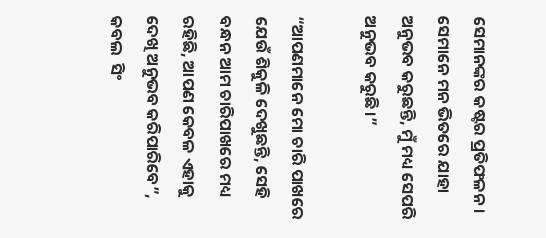ସେମାନଙ୍କର କଷ୍ଟର ପ୍ରତିଫଳନ। ସେମାନେ ମନ ଭିତରେ ଯାହା ଅନୁଭବ କରୁଛନ୍ତି, ମୁଁ ମଧ୍ୟ ସେପରି ଅନୁଭବ କରୁଛି।”

“ଆପଣମାନେ ମୋ ଚାରି ପାଖରେ ଯେଉଁ ଶିକୁଳି ଦେଖୁଛନ୍ତି, ସେହି ବନ୍ଧନ ଆମ ଚାରିପାଖରେ ମଧ୍ୟ ରହିଛି, ଆପଣ କେବଳ ଏହାକୁ ଦେଖି ଅନୁଭବ କରିପାରିବେ”, କବଲ  ସିଂ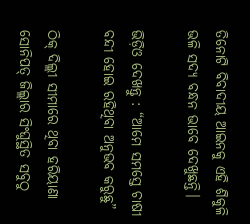ତିନୋଟି ବିବାଦୀୟ ଆଇନକୁ ଏହି ଶିକୁଳି ଭଳି ସଦ୍ୟ ବନ୍ଧନ ଭାବେ ଦେଖୁଛନ୍ତି।

ଭିଡ଼ିଓ ଦେଖନ୍ତୁ : “ଆମେ ସମସ୍ତେ ଚାଷୀ ବନ୍ଦୀ ହୋଇ ରହିଥିବା ଅନୁଭବ କରୁଛୁ”

ଠିକ୍‌ ଦିଲ୍ଲୀ ସୀମାରେ ଥିବା ହରିୟାଣା ସୋନିପତ୍ ଜିଲ୍ଲାର ସିଂଘୁସ୍ଥିତ ସବୁଠୁ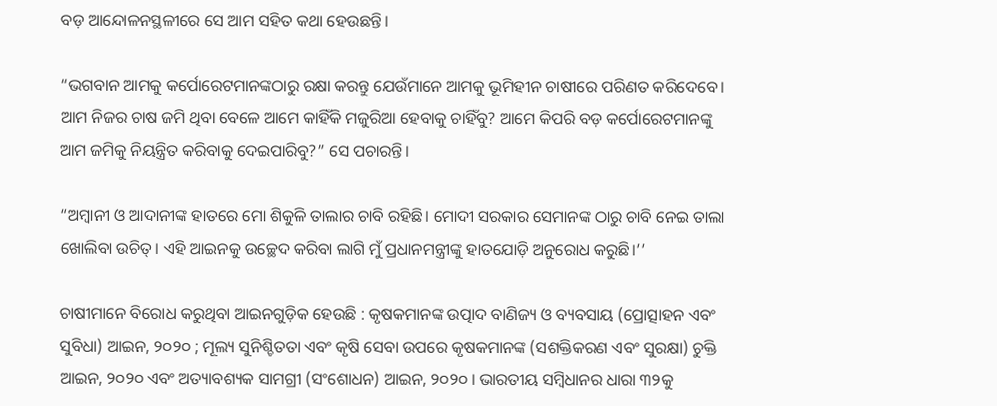ବଡ଼ ଆନ୍ଦୋଳନସ୍ଥଳୀରେ ସେ ଆମ ସହିତ କଥା ହେଉଛନ୍ତି।

“ଭଗବାନ ଆମକୁ କର୍ପୋରେଟମାନଙ୍କଠାରୁ ରକ୍ଷା କରନ୍ତୁ ଯେଉଁମାନେ ଆମକୁ ଭୂମିହୀନ ଚାଷୀରେ ପରିଣତ କରିଦେବେ। ଆମ ନିଜର ଚାଷ ଜମି ଥିବା ବେଳେ ଆମେ କାହିଁକି ମଜୁରିଆ ହେବାକୁ ଚାହିଁବୁ? ଆମେ କିପରି ବଡ଼ କର୍ପୋରେଟମାନଙ୍କୁ ଆମ ଜମିକୁ ନିୟନ୍ତ୍ରିତ କରିବାକୁ ଦେଇପାରିବୁ?” ସେ ପଚାରନ୍ତି।

“ଅମ୍ବାନୀ ଓ ଆଦାନୀଙ୍କ ହାତରେ ମୋ ଶିକୁଳି ତାଲାର ଚାବି ରହିଛି। ମୋଦୀ ସରକାର ସେମାନଙ୍କ ଠାରୁ ଚାବି ନେଇ ତାଲା ଖୋଲିବା ଉଚିତ୍। ଏହି ଆଇନକୁ ଉଚ୍ଛେଦ କରିବା ଲାଗି ମୁଁ ପ୍ରଧାନମନ୍ତ୍ରୀଙ୍କୁ ହାତଯୋଡ଼ି ଅନୁରୋଧ କରୁଛି।’’

ଚାଷୀମାନେ ବିରୋଧ କରୁଥିବା ଆଇନଗୁଡ଼ିକ ହେଉଛି : କୃଷକମାନଙ୍କ ଉତ୍ପାଦ ବାଣିଜ୍ୟ ଓ ବ୍ୟବସାୟ (ପ୍ରୋତ୍ସାହନ ଏବଂ ସୁବିଧା) ଆଇନ, ୨୦୨୦ ; ମୂଲ୍ୟ ସୁନିଶ୍ଚିତତା ଏବଂ କୃଷି ସେବା ଉପରେ କୃଷକମାନଙ୍କ (ସଶକ୍ତିକରଣ ଏବଂ ସୁରକ୍ଷା) ଚୁକ୍ତି ଆଇନ, ୨୦୨୦ ଏବଂ ଅତ୍ୟାବଶ୍ୟକ ସାମଗ୍ରୀ (ସଂଶୋଧନ) ଆଇନ, ୨୦୨୦ । ଭାରତୀୟ ସମ୍ବିଧାନର ଧାରା ୩୨କୁ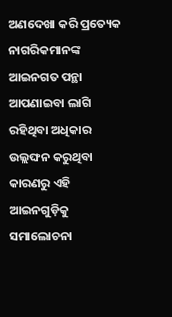ଅଣଦେଖା କରି ପ୍ରତ୍ୟେକ ନାଗରିକମାନଙ୍କ ଆଇନଗତ ପନ୍ଥା ଆପଣାଇବା ଲାଗି ରହିଥିବା ଅଧିକାର ଉଲ୍ଲଙ୍ଘନ କରୁଥିବା କାରଣରୁ ଏହି ଆଇନଗୁଡ଼ିକୁ ସମାଲୋଚନା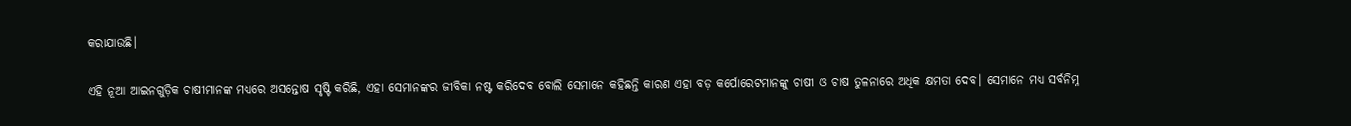କରାଯାଉଛି।

ଏହି ନୂଆ ଆଇନଗୁଡ଼ିକ ଚାଷୀମାନଙ୍କ ମଧ୍ୟରେ ଅସନ୍ତୋଷ ସୃଷ୍ଟି କରିଛି, ଏହା ସେମାନଙ୍କର ଜୀବିକା ନଷ୍ଟ କରିଦେବ ବୋଲି ସେମାନେ କହିଛନ୍ତି କାରଣ ଏହା ବଡ଼ କର୍ପୋରେଟମାନଙ୍କୁ ଚାଷୀ ଓ ଚାଷ ତୁଳନାରେ ଅଧିକ କ୍ଷମତା ଦେବ। ସେମାନେ ମଧ୍ୟ ସର୍ବନିମ୍ନ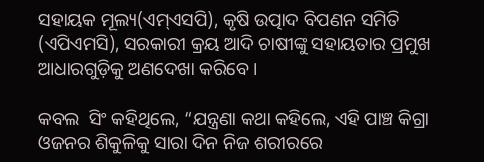ସହାୟକ ମୂଲ୍ୟ(ଏମ୍ଏସପି), କୃଷି ଉତ୍ପାଦ ବିପଣନ ସମିତି (ଏପିଏମସି), ସରକାରୀ କ୍ରୟ ଆଦି ଚାଷୀଙ୍କୁ ସହାୟତାର ପ୍ରମୁଖ ଆଧାରଗୁଡ଼ିକୁ ଅଣଦେଖା କରିବେ।

କବଲ  ସିଂ କହିଥିଲେ, “ଯନ୍ତ୍ରଣା କଥା କହିଲେ, ଏହି ପାଞ୍ଚ କିଗ୍ରା ଓଜନର ଶିକୁଳିକୁ ସାରା ଦିନ ନିଜ ଶରୀରରେ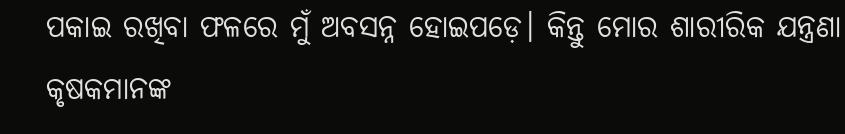ପକାଇ ରଖିବା ଫଳରେ ମୁଁ ଅବସନ୍ନ ହୋଇପଡ଼େ। କିନ୍ତୁ ମୋର ଶାରୀରିକ ଯନ୍ତ୍ରଣା କୃଷକମାନଙ୍କ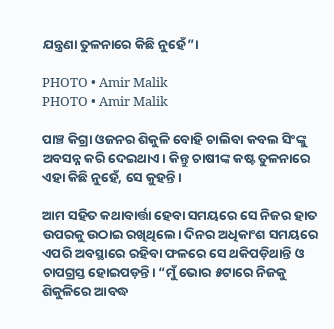ଯନ୍ତ୍ରଣା ତୁଳନାରେ କିଛି ନୁହେଁ”।

PHOTO • Amir Malik
PHOTO • Amir Malik

ପାଞ୍ଚ କିଗ୍ରା ଓଜନର ଶିକୁଳି ବୋହି ଚାଲିବା କବଲ ସିଂଙ୍କୁ ଅବସନ୍ନ କରି ଦେଇଥାଏ। କିନ୍ତୁ ଚାଷୀଙ୍କ କଷ୍ଟ ତୁଳନାରେ ଏହା କିଛି ନୁହେଁ, ସେ କୁହନ୍ତି।

ଆମ ସହିତ କଥାବାର୍ତ୍ତା ହେବା ସମୟରେ ସେ ନିଜର ହାତ ଉପରକୁ ଉଠାଇ ରଖିଥିଲେ। ଦିନର ଅଧିକାଂଶ ସମୟରେ ଏପରି ଅବସ୍ଥାରେ ରହିବା ଫଳରେ ସେ ଥକିପଡ଼ିଥାନ୍ତି ଓ ଚାପଗ୍ରସ୍ତ ହୋଇପଡ଼ନ୍ତି। “ମୁଁ ଭୋର ୫ଟାରେ ନିଜକୁ ଶିକୁଳିରେ ଆବଦ୍ଧ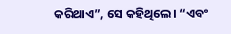କରିଥାଏ”, ସେ କହିଥିଲେ। “ଏବଂ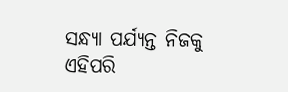ସନ୍ଧ୍ୟା ପର୍ଯ୍ୟନ୍ତ ନିଜକୁ ଏହିପରି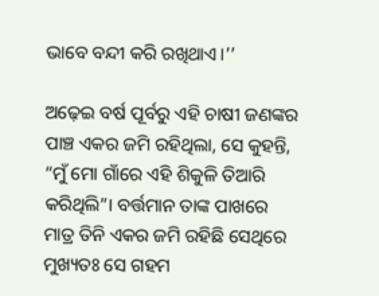ଭାବେ ବନ୍ଦୀ କରି ରଖିଥାଏ।’’

ଅଢ଼େଇ ବର୍ଷ ପୂର୍ବରୁ ଏହି ଚାଷୀ ଜଣଙ୍କର ପାଞ୍ଚ ଏକର ଜମି ରହିଥିଲା, ସେ କୁହନ୍ତି, “ମୁଁ ମୋ ଗାଁରେ ଏହି ଶିକୁଳି ତିଆରି କରିଥିଲି”। ବର୍ତ୍ତମାନ ତାଙ୍କ ପାଖରେ ମାତ୍ର ତିନି ଏକର ଜମି ରହିଛି ସେଥିରେ ମୁଖ୍ୟତଃ ସେ ଗହମ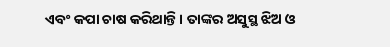ଏବଂ କପା ଚାଷ କରିଥାନ୍ତି। ତାଙ୍କର ଅସୁସ୍ଥ ଝିଅ ଓ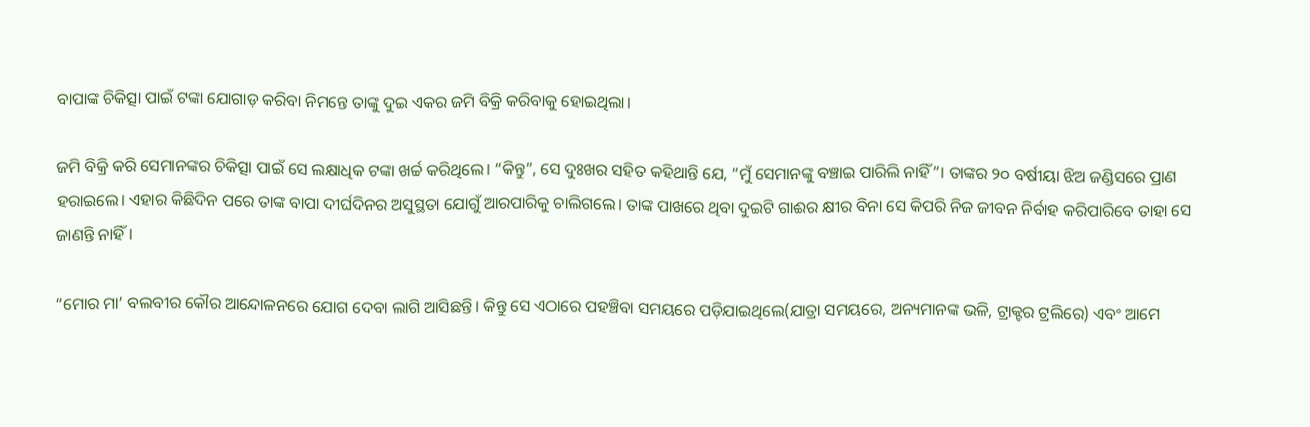ବାପାଙ୍କ ଚିକିତ୍ସା ପାଇଁ ଟଙ୍କା ଯୋଗାଡ଼ କରିବା ନିମନ୍ତେ ତାଙ୍କୁ ଦୁଇ ଏକର ଜମି ବିକ୍ରି କରିବାକୁ ହୋଇଥିଲା।

ଜମି ବିକ୍ରି କରି ସେମାନଙ୍କର ଚିକିତ୍ସା ପାଇଁ ସେ ଲକ୍ଷାଧିକ ଟଙ୍କା ଖର୍ଚ୍ଚ କରିଥିଲେ। “କିନ୍ତୁ”, ସେ ଦୁଃଖର ସହିତ କହିଥାନ୍ତି ଯେ, “ମୁଁ ସେମାନଙ୍କୁ ବଞ୍ଚାଇ ପାରିଲି ନାହିଁ”। ତାଙ୍କର ୨୦ ବର୍ଷୀୟା ଝିଅ ଜଣ୍ଡିସରେ ପ୍ରାଣ ହରାଇଲେ। ଏହାର କିଛିଦିନ ପରେ ତାଙ୍କ ବାପା ଦୀର୍ଘଦିନର ଅସୁସ୍ଥତା ଯୋଗୁଁ ଆରପାରିକୁ ଚାଲିଗଲେ। ତାଙ୍କ ପାଖରେ ଥିବା ଦୁଇଟି ଗାଈର କ୍ଷୀର ବିନା ସେ କିପରି ନିଜ ଜୀବନ ନିର୍ବାହ କରିପାରିବେ ତାହା ସେ ଜାଣନ୍ତି ନାହିଁ।

“ମୋର ମା’ ବଲବୀର କୌର ଆନ୍ଦୋଳନରେ ଯୋଗ ଦେବା ଲାଗି ଆସିଛନ୍ତି। କିନ୍ତୁ ସେ ଏଠାରେ ପହଞ୍ଚିବା ସମୟରେ ପଡ଼ିଯାଇଥିଲେ(ଯାତ୍ରା ସମୟରେ, ଅନ୍ୟମାନଙ୍କ ଭଳି, ଟ୍ରାକ୍ଟର ଟ୍ରଲିରେ) ଏବଂ ଆମେ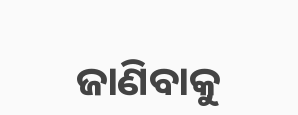ଜାଣିବାକୁ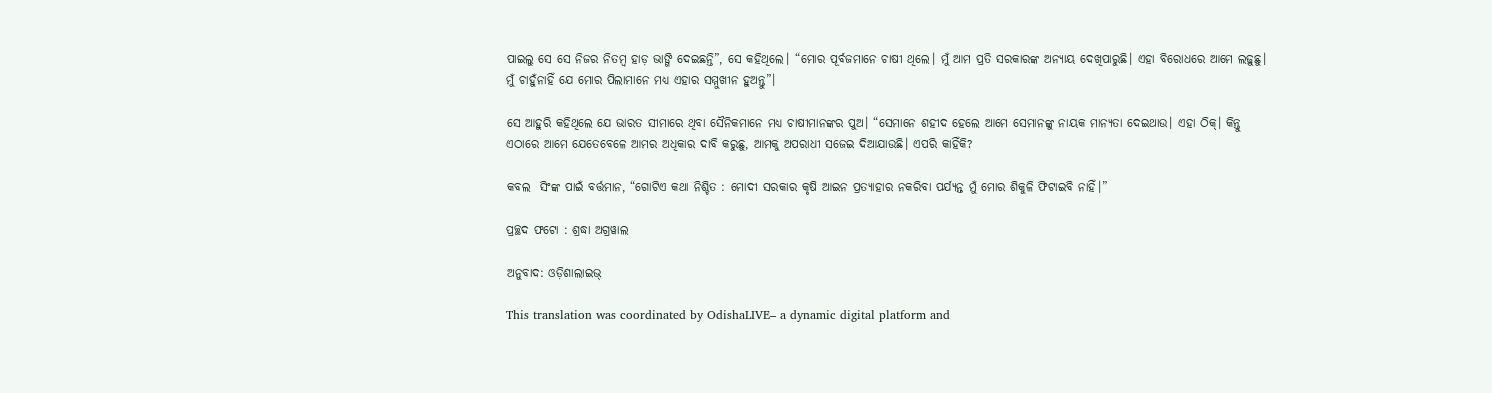ପାଇଲୁ ସେ ସେ ନିଜର ନିତମ୍ବ ହାଡ଼ ଭାଙ୍ଗି ଦେଇଛନ୍ତି”, ସେ କହିଥିଲେ। “ମୋର ପୂର୍ବଜମାନେ ଚାଷୀ ଥିଲେ। ମୁଁ ଆମ ପ୍ରତି ସରକାରଙ୍କ ଅନ୍ୟାୟ ଦେଖିପାରୁଛି। ଏହା ବିରୋଧରେ ଆମେ ଲଢ଼ୁଛୁ। ମୁଁ ଚାହୁଁନାହିଁ ଯେ ମୋର ପିଲାମାନେ ମଧ୍ୟ ଏହାର ସମ୍ମୁଖୀନ ହୁଅନ୍ତୁ”।

ସେ ଆହୁରି କହିଥିଲେ ଯେ ଭାରତ ସୀମାରେ ଥିବା ସୈନିକମାନେ ମଧ୍ୟ ଚାଷୀମାନଙ୍କର ପୁଅ। “ସେମାନେ ଶହୀଦ ହେଲେ ଆମେ ସେମାନଙ୍କୁ ନାୟକ ମାନ୍ୟତା ଦେଇଥାଉ। ଏହା ଠିକ୍। କିନ୍ତୁ ଏଠାରେ ଆମେ ଯେତେବେଳେ ଆମର ଅଧିକାର ଦାବି କରୁଛୁ, ଆମକୁ ଅପରାଧୀ ସଜେଇ ଦିଆଯାଉଛି। ଏପରି କାହିଁକି?

କବଲ  ସିଂଙ୍କ ପାଇଁ ବର୍ତ୍ତମାନ, “ଗୋଟିଏ କଥା ନିଶ୍ଚିତ : ମୋଦୀ ସରକାର କୃଷି ଆଇନ ପ୍ରତ୍ୟାହାର ନକରିବା ପର୍ଯ୍ୟନ୍ତ ମୁଁ ମୋର ଶିକୁଳି ଫିଟାଇବି ନାହିଁ।”

ପ୍ରଚ୍ଛଦ ଫଟୋ : ଶ୍ରଦ୍ଧା ଅଗ୍ରୱାଲ

ଅନୁବାଦ: ଓଡ଼ିଶାଲାଇଭ୍‍

This translation was coordinated by OdishaLIVE– a dynamic digital platform and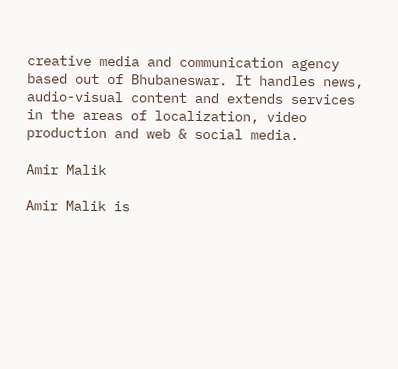creative media and communication agency based out of Bhubaneswar. It handles news, audio-visual content and extends services in the areas of localization, video production and web & social media.

Amir Malik

Amir Malik is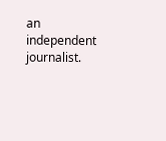an independent journalist.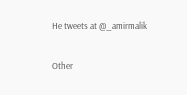He tweets at @_amirmalik

Other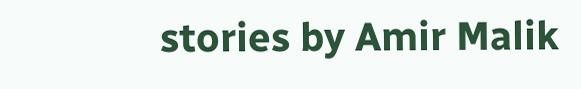stories by Amir Malik